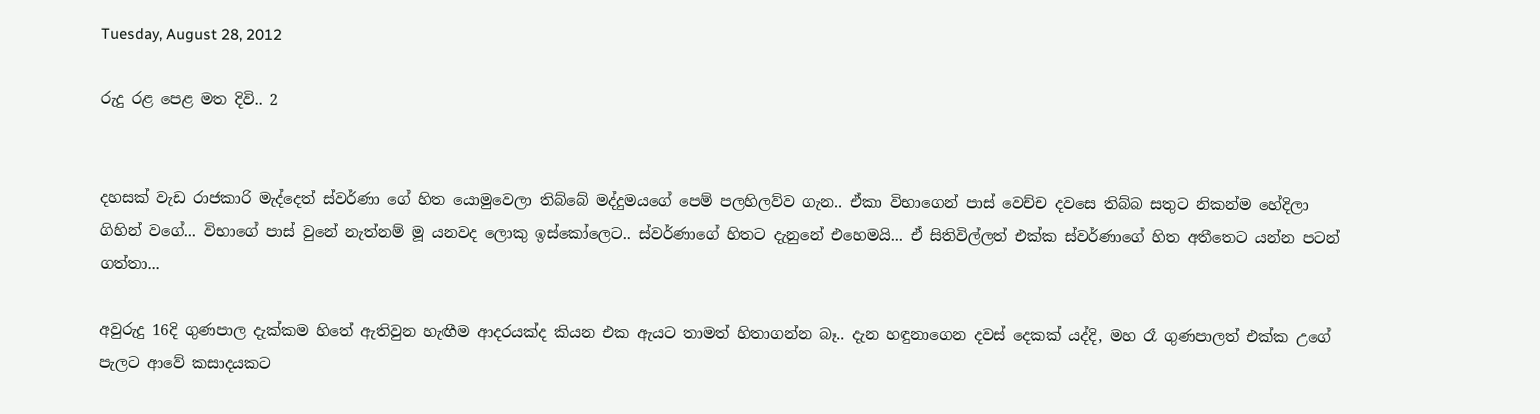Tuesday, August 28, 2012

රුදු රළ පෙළ මත දිවි.. 2


දහසක් වැඩ රාජකාරි මැද්දෙත් ස්වර්ණා ගේ හිත යොමුවෙලා තිබ්බේ මද්දුමයගේ පෙම් පලහිලව්ව ගැන.. ඒකා විභාගෙන් පාස් වෙච්ච දවසෙ තිබ්බ සතුට නිකන්ම හේදිලා ගිහින් වගේ... විභාගේ පාස් වුනේ නැත්නම් මූ යනවද ලොකු ඉස්කෝලෙට.. ස්වර්ණාගේ හිතට දැනුනේ එහෙමයි... ඒ සිතිවිල්ලත් එක්ක ස්වර්ණාගේ හිත අතීතෙට යන්න පටන් ගත්තා...

අවුරුදු 16දි ගුණපාල දැක්කම හිතේ ඇතිවුන හැඟීම ආදරයක්ද කියන එක ඇයට තාමත් හිතාගන්න බෑ.. දැන හඳුනාගෙන දවස් දෙකක් යද්දි, මහ රෑ ගුණපාලත් එක්ක උගේ පැලට ආවේ කසාදයකට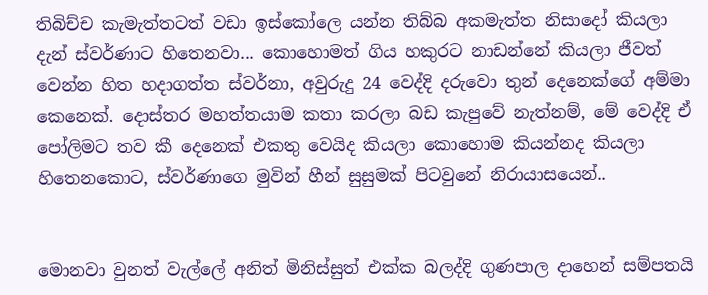තිබිච්ච කැමැත්තටත් වඩා ඉස්කෝලෙ යන්න තිබ්බ අකමැත්ත නිසාදෝ කියලා දැන් ස්වර්ණාට හිතෙනවා... කොහොමත් ගිය හකුරට නාඩන්නේ කියලා ජීවත් වෙන්න හිත හදාගත්ත ස්වර්නා, අවුරුදු 24 වෙද්දි දරුවො තුන් දෙනෙක්ගේ අම්මා කෙනෙක්. දොස්තර මහත්තයාම කතා කරලා බඩ කැපුවේ නැත්නම්, මේ වෙද්දි ඒ පෝලිමට තව කී දෙනෙක් එකතු වෙයිද කියලා කොහොම කියන්නද කියලා හිතෙනකොට, ස්වර්ණාගෙ මුවින් හීන් සුසුමක් පිටවුනේ නිරායාසයෙන්..


මොනවා වුනත් වැල්ලේ අනිත් මිනිස්සුත් එක්ක බලද්දි ගුණපාල දාහෙන් සම්පතයි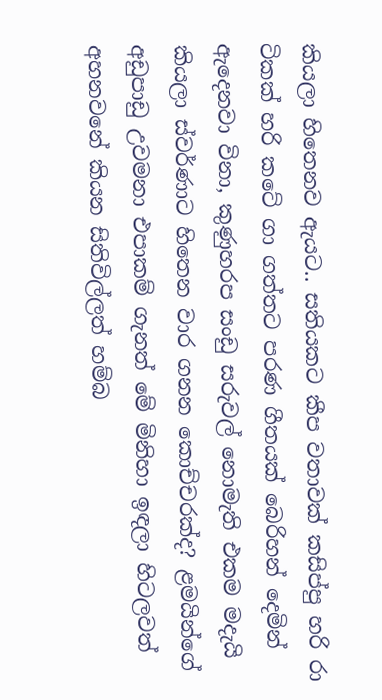කියලා හිතෙනව ඇයට.. සතියකට කීප වතාවක් කසිප්පු හරි රා ටිකක් හරි කටේ ගා ගත්තට පරණ ගීතයක් බෙරිහන් දෙමින් ඇදෙනවා විනා, කුණුහරප සංඩු සරුවල් නොමැති එකම මදැයි කියලා ස්වර්ණාට හිතෙන වාර ගනන කොච්චරක්ද? ළමයින්ගේ අඩුපාඩු උවමනා එපාකම් ගැනත් මේ මිනිහා ඉඳලා හිටලවත් අහනවනේ කියන සිතිවිල්ලත් හම්බ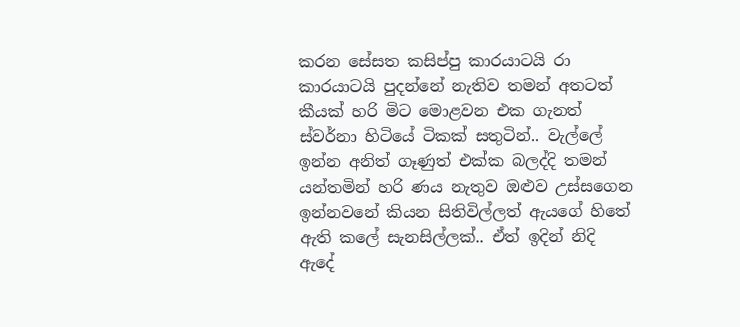කරන සේසත කසිප්පු කාරයාටයි රා කාරයාටයි පුදන්නේ නැතිව තමන් අතටත් කීයක් හරි මිට මොළවන එක ගැනත් ස්වර්නා හිටියේ ටිකක් සතුටින්.. වැල්ලේ ඉන්න අනිත් ගෑණුත් එක්ක බලද්දි තමන් යන්තමින් හරි ණය නැතුව ඔළුව උස්සගෙන ඉන්නවනේ කියන සිතිවිල්ලත් ඇයගේ හිතේ ඇති කලේ සැනසිල්ලක්.. ඒත් ඉදින් නිදි ඇදේ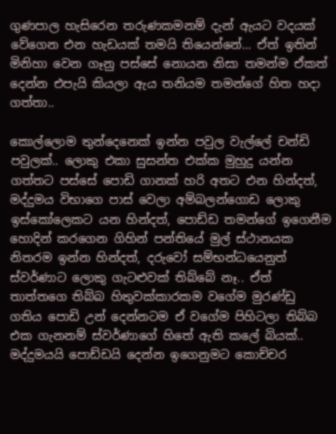ගුණපාල හැසිරෙන තරුණකමනම් දැන් ඇයට වදයක් වේගෙන එන හැඩයක් තමයි තියෙන්නේ... ඒත් ඉතින් මිනිහා වෙන ගෑනු පස්සේ නොයන නිසා තමන්ම ඒකත් දෙන්න එපැයි කියලා ඇය තනියම තමන්ගේ හිත හදා ගත්තා..

කොල්ලොම තුන්දෙනෙක් ඉන්න පවුල වැල්ලේ චන්ඩි පවුලක්.. ලොකු එකා සුසන්ත එක්ක මුහුදු යන්න ගත්තට පස්සේ පොඩි ගානක් හරි අතට එන හින්දත්, මද්දුමය විභාගෙ පාස් වෙලා අම්බලන්ගොඩ ලොකු ඉස්කෝලෙකට යන හින්දත්, පොඩ්ඩ තමන්ගේ ඉගෙනීම හොදින් කරගෙන ගිහින් පන්තියේ මුල් ස්ථානයක නිතරම ඉන්න හින්දත්, දරුවෝ සම්භන්ධයෙනුත් ස්වර්ණාට ලොකු ගැටළුවක් තිබ්බේ නෑ.. ඒත් තාත්තගෙ තිබ්බ හිතුවක්කාරකම වගේම මුරණ්ඩු ගතිය පොඩි උන් දෙන්නටම ඒ වගේම පිහිටලා තිබ්බ එක ගැනනම් ස්වර්ණාගේ හිතේ ඇති කලේ බියක්.. මද්දුමයයි පොඩ්ඩයි දෙන්න ඉගෙනුමට කොච්චර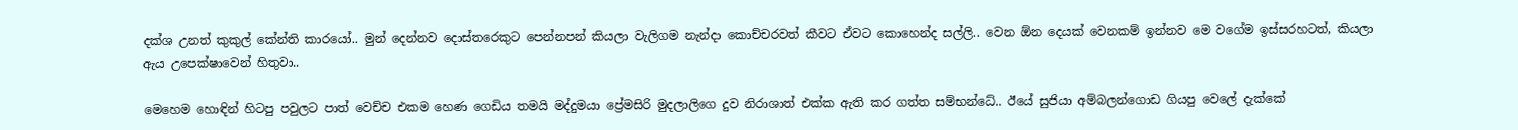දක්ශ උනත් කුකුල් කේන්ති කාරයෝ.. මුන් දෙන්නව දොස්තරෙකුට පෙන්නපන් කියලා වැලිගම නැන්දා කොච්චරවත් කීවට ඒවට කොහෙන්ද සල්ලි.. වෙන ඕන දෙයක් වෙනකම් ඉන්නව මෙ වගේම ඉස්සරහටත්, කියලා ඇය උපෙක්ෂාවෙන් හිතුවා..

මෙහෙම හොඳින් හිටපු පවුලට පාත් වෙච්ච එකම හෙණ ගෙඩිය තමයි මද්දුමයා ප්‍රේමසිරි මුදලාලිගෙ දුව නිරාශාත් එක්ක ඇති කර ගත්ත සම්භන්ධේ.. ඊයේ සුජියා අම්බලන්ගොඩ ගියපු වෙලේ දැක්කේ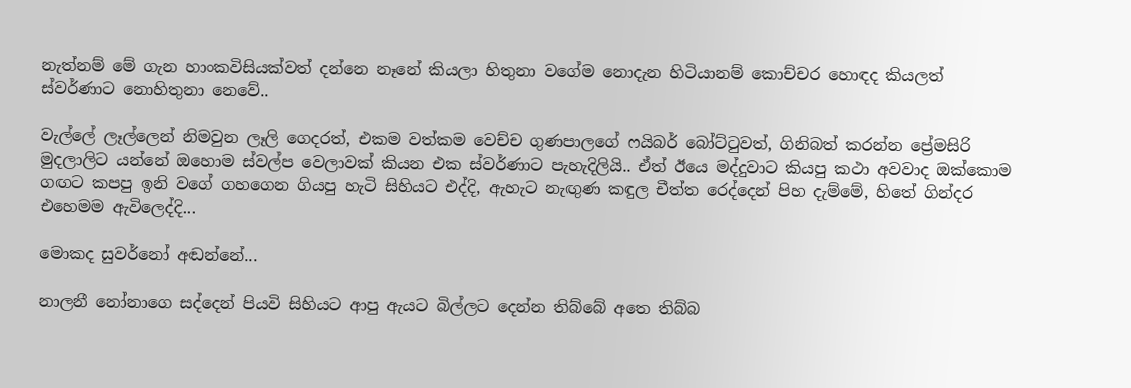නැත්නම් මේ ගැන හාංකවිසියක්වත් දන්නෙ නෑනේ කියලා හිතුනා වගේම නොදැන හිටියානම් කොච්චර හොඳද කියලත් ස්වර්ණාට නොහිතුනා නෙවේ..

වැල්ලේ ලෑල්ලෙන් නිමවුන ලෑලි ගෙදරත්, එකම වත්කම වෙච්ච ගුණපාලගේ ෆයිබර් බෝට්ටුවත්, ගිනිබත් කරන්න ප්‍රේමසිරි මුදලාලිට යන්නේ ඔහොම ස්වල්ප වෙලාවක් කියන එක ස්වර්ණාට පැහැදිලියි.. ඒත් ඊයෙ මද්දුවාට කියපු කථා අවවාද ඔක්කොම ගඟට කපපු ඉනි වගේ ගහගෙන ගියපු හැටි සිහියට එද්දි, ඇහැට නැඟුණ කඳුල චීත්ත රෙද්දෙන් පිහ දැම්මේ, හිතේ ගින්දර එහෙමම ඇවිලෙද්දි...

මොකද සුවර්නෝ අඬන්නේ...

නාලනී නෝනාගෙ සද්දෙන් පියවි සිහියට ආපු ඇයට බිල්ලට දෙන්න තිබ්බේ අතෙ තිබ්බ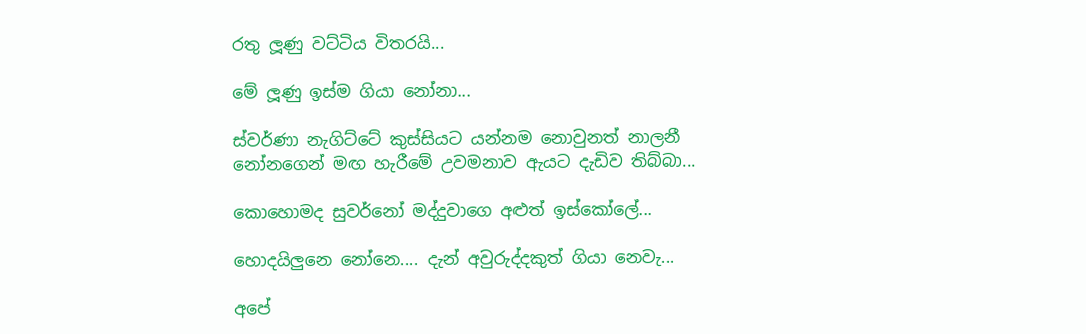රතු ලූණු වට්ටිය විතරයි...

මේ ලූණු ඉස්ම ගියා නෝනා...

ස්වර්ණා නැගිට්ටේ කුස්සියට යන්නම නොවුනත් නාලනී නෝනගෙන් මඟ හැරීමේ උවමනාව ඇයට දැඩිව තිබ්බා...

කොහොමද සුවර්නෝ මද්දුවාගෙ අළුත් ඉස්කෝලේ...

හොදයිලුනෙ නෝනෙ.... දැන් අවුරුද්දකුත් ගියා නෙවැ...

අපේ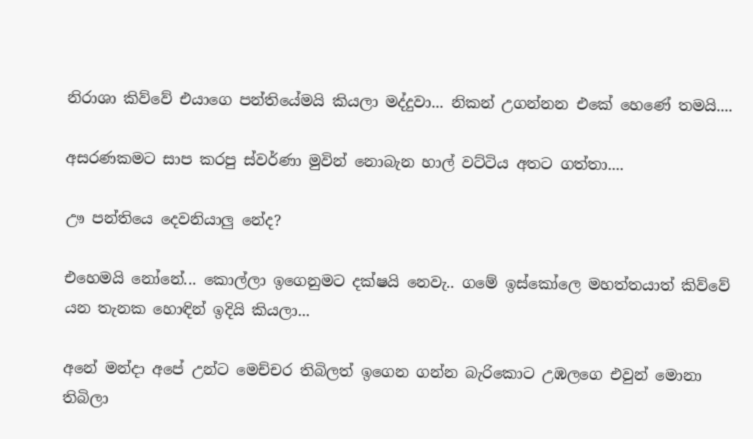නිරාශා කිව්වේ එයාගෙ පන්තියේමයි කියලා මද්දුවා... නිකන් උගන්නන එකේ හෙණේ තමයි....

අසරණකමට සාප කරපු ස්වර්ණා මුවින් නොබැන හාල් වට්ටිය අතට ගත්තා....

ඌ පන්තියෙ දෙවනියාලු නේද?

එහෙමයි නෝනේ... කොල්ලා ඉගෙනුමට දක්ෂයි නෙවැ.. ගමේ ඉස්කෝලෙ මහත්තයාත් කිව්වේ යන තැනක හොඳින් ඉදියි කියලා...

අනේ මන්දා අපේ උන්ට මෙච්චර තිබිලත් ඉගෙන ගන්න බැරිකොට උඹලගෙ එවුන් මොනා තිබිලා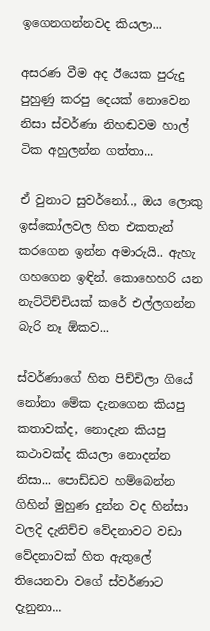ඉගෙනගන්නවද කියලා...

අසරණ වීම අද ඊයෙක පුරුදු පුහුණු කරපු දෙයක් නොවෙන නිසා ස්වර්ණා නිහඬවම හාල් ටික අහුලන්න ගත්තා...

ඒ වුනාට සුවර්නෝ.., ඔය ලොකු ඉස්කෝලවල හිත එකතැන් කරගෙන ඉන්න අමාරුයි.. ඇහැ ගහගෙන ඉඳින්. කොහෙහරි යන නැට්ටිච්චියක් කරේ එල්ලගන්න බැරි නෑ ඕකව...

ස්වර්ණාගේ හිත පිච්චිලා ගියේ නෝනා මේක දැනගෙන කියපු කතාවක්ද, නොදැන කියපු කථාවක්ද කියලා නොදන්න නිසා... පොඩ්ඩව හම්බෙන්න ගිහින් මුහුණ දුන්න වද හින්සා වලදි දැනිච්ච වේදනාවට වඩා වේදනාවක් හිත ඇතුලේ තියෙනවා වගේ ස්වර්ණාට දැනුනා...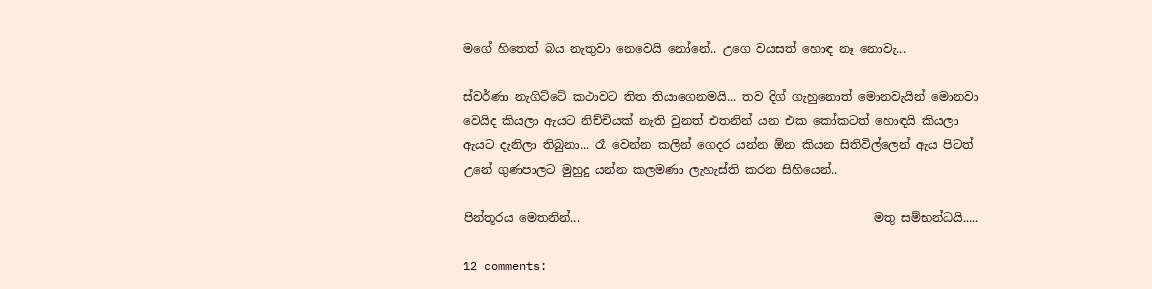මගේ හිතෙත් බය නැතුවා නෙවෙයි නෝනේ.. උගෙ වයසත් හොඳ නෑ නොවැ...

ස්වර්ණා නැගිට්ටේ කථාවට තිත තියාගෙනමයි... තව දිග් ගැහුනොත් මොනවැයින් මොනවා වෙයිද කියලා ඇයට නිච්චියක් නැති වුනත් එතනින් යන එක කෝකටත් හොඳයි කියලා ඇයට දැනිලා තිබුනා... රෑ වෙන්න කලින් ගෙදර යන්න ඕන කියන සිතිවිල්ලෙන් ඇය පිටත් උනේ ගුණපාලට මුහුදු යන්න කලමණා ලැහැස්ති කරන සිහියෙන්..

පින්තූරය මෙතනින්...                                                 මතු සම්භන්ධයි.....

12 comments: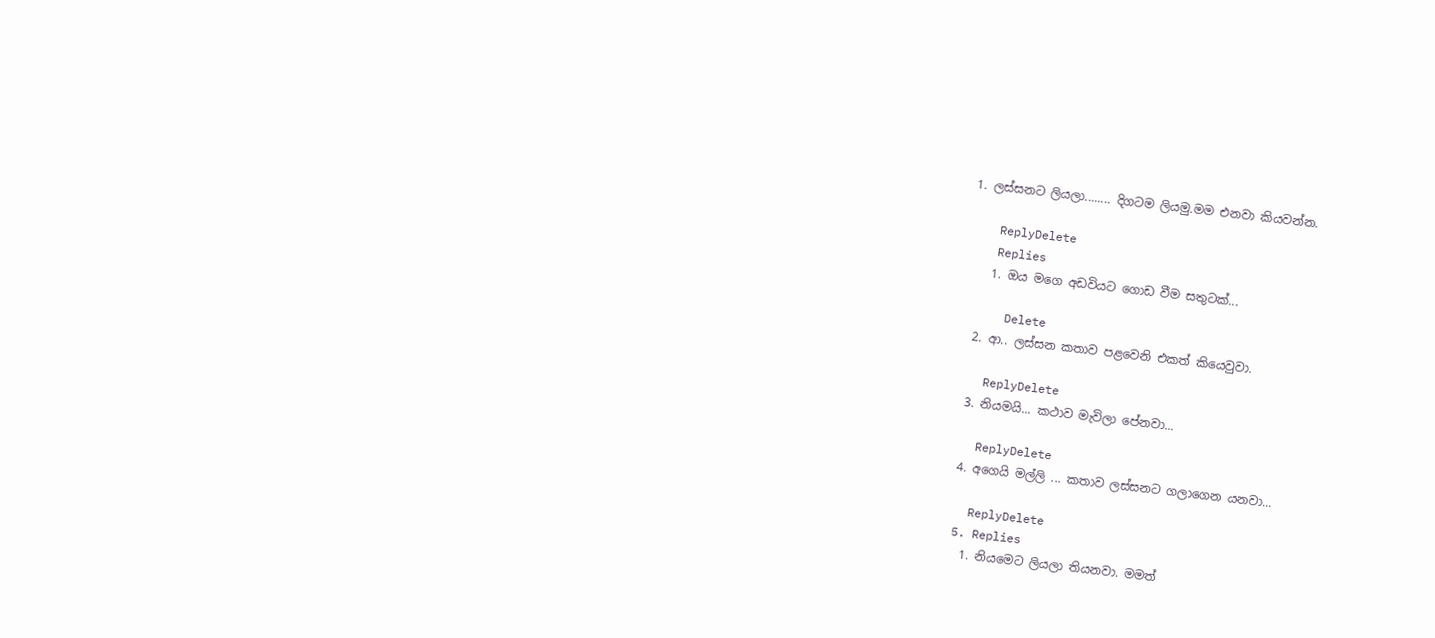1. ලස්සනට ලියලා........ දිගටම ලියමු.මම එනවා කියවන්න.

    ReplyDelete
    Replies
    1. ඔය මගෙ අඩවියට ගොඩ වීම සතුටක්...

      Delete
  2. ආ.. ලස්සන කතාව පළවෙනි එකත් කියෙවුවා.

    ReplyDelete
  3. නියමයි... කථාව මැවිලා පේනවා...

    ReplyDelete
  4. අගෙයි මල්ලි ... කතාව ලස්සනට ගලාගෙන යනවා...

    ReplyDelete
  5. Replies
    1. නියමෙට ලියලා තියනවා. මමත්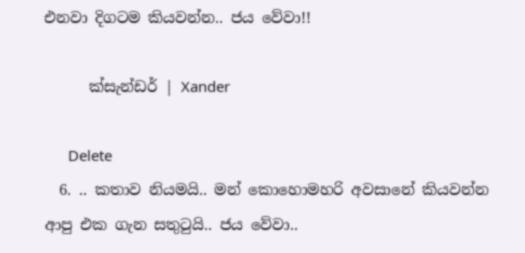එනවා දිගටම කියවන්න.. ජය වේවා!!

      ක්සැන්ඩර් | Xander

      Delete
  6. .. කතාව නියමයි.. මන් කොහොමහරි අවසානේ කියවන්න ආපු එක ගැන සතුටුයි.. ජය වේවා..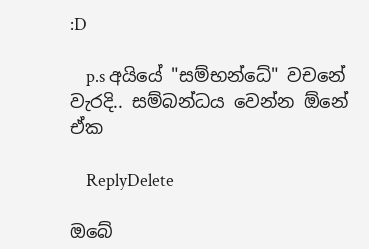:D

    p.s අයියේ "සම්භන්ධේ" වචනේ වැරදි.. සම්බන්ධය වෙන්න ඕනේ ඒක

    ReplyDelete

ඔබේ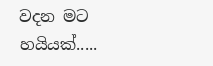වදන මට හයියක්.....